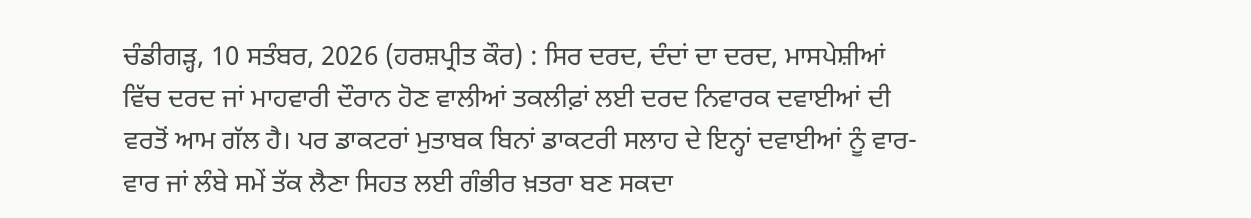ਚੰਡੀਗੜ੍ਹ, 10 ਸਤੰਬਰ, 2026 (ਹਰਸ਼ਪ੍ਰੀਤ ਕੌਰ) : ਸਿਰ ਦਰਦ, ਦੰਦਾਂ ਦਾ ਦਰਦ, ਮਾਸਪੇਸ਼ੀਆਂ ਵਿੱਚ ਦਰਦ ਜਾਂ ਮਾਹਵਾਰੀ ਦੌਰਾਨ ਹੋਣ ਵਾਲੀਆਂ ਤਕਲੀਫ਼ਾਂ ਲਈ ਦਰਦ ਨਿਵਾਰਕ ਦਵਾਈਆਂ ਦੀ ਵਰਤੋਂ ਆਮ ਗੱਲ ਹੈ। ਪਰ ਡਾਕਟਰਾਂ ਮੁਤਾਬਕ ਬਿਨਾਂ ਡਾਕਟਰੀ ਸਲਾਹ ਦੇ ਇਨ੍ਹਾਂ ਦਵਾਈਆਂ ਨੂੰ ਵਾਰ-ਵਾਰ ਜਾਂ ਲੰਬੇ ਸਮੇਂ ਤੱਕ ਲੈਣਾ ਸਿਹਤ ਲਈ ਗੰਭੀਰ ਖ਼ਤਰਾ ਬਣ ਸਕਦਾ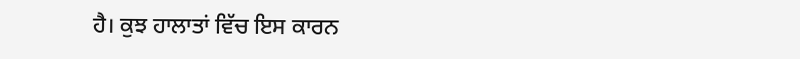ਹੈ। ਕੁਝ ਹਾਲਾਤਾਂ ਵਿੱਚ ਇਸ ਕਾਰਨ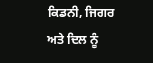ਕਿਡਨੀ, ਜਿਗਰ ਅਤੇ ਦਿਲ ਨੂੰ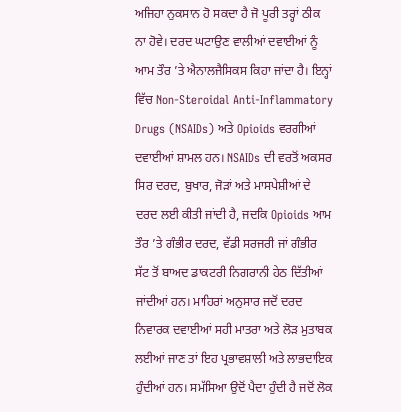ਅਜਿਹਾ ਨੁਕਸਾਨ ਹੋ ਸਕਦਾ ਹੈ ਜੋ ਪੂਰੀ ਤਰ੍ਹਾਂ ਠੀਕ ਨਾ ਹੋਵੇ। ਦਰਦ ਘਟਾਉਣ ਵਾਲੀਆਂ ਦਵਾਈਆਂ ਨੂੰ ਆਮ ਤੌਰ ’ਤੇ ਐਨਾਲਜੈਸਿਕਸ ਕਿਹਾ ਜਾਂਦਾ ਹੈ। ਇਨ੍ਹਾਂ ਵਿੱਚ Non-Steroidal Anti-Inflammatory Drugs (NSAIDs) ਅਤੇ Opioids ਵਰਗੀਆਂ ਦਵਾਈਆਂ ਸ਼ਾਮਲ ਹਨ। NSAIDs ਦੀ ਵਰਤੋਂ ਅਕਸਰ ਸਿਰ ਦਰਦ, ਬੁਖਾਰ, ਜੋੜਾਂ ਅਤੇ ਮਾਸਪੇਸ਼ੀਆਂ ਦੇ ਦਰਦ ਲਈ ਕੀਤੀ ਜਾਂਦੀ ਹੈ, ਜਦਕਿ Opioids ਆਮ ਤੌਰ ’ਤੇ ਗੰਭੀਰ ਦਰਦ, ਵੱਡੀ ਸਰਜਰੀ ਜਾਂ ਗੰਭੀਰ ਸੱਟ ਤੋਂ ਬਾਅਦ ਡਾਕਟਰੀ ਨਿਗਰਾਨੀ ਹੇਠ ਦਿੱਤੀਆਂ ਜਾਂਦੀਆਂ ਹਨ। ਮਾਹਿਰਾਂ ਅਨੁਸਾਰ ਜਦੋਂ ਦਰਦ ਨਿਵਾਰਕ ਦਵਾਈਆਂ ਸਹੀ ਮਾਤਰਾ ਅਤੇ ਲੋੜ ਮੁਤਾਬਕ ਲਈਆਂ ਜਾਣ ਤਾਂ ਇਹ ਪ੍ਰਭਾਵਸ਼ਾਲੀ ਅਤੇ ਲਾਭਦਾਇਕ ਹੁੰਦੀਆਂ ਹਨ। ਸਮੱਸਿਆ ਉਦੋਂ ਪੈਦਾ ਹੁੰਦੀ ਹੈ ਜਦੋਂ ਲੋਕ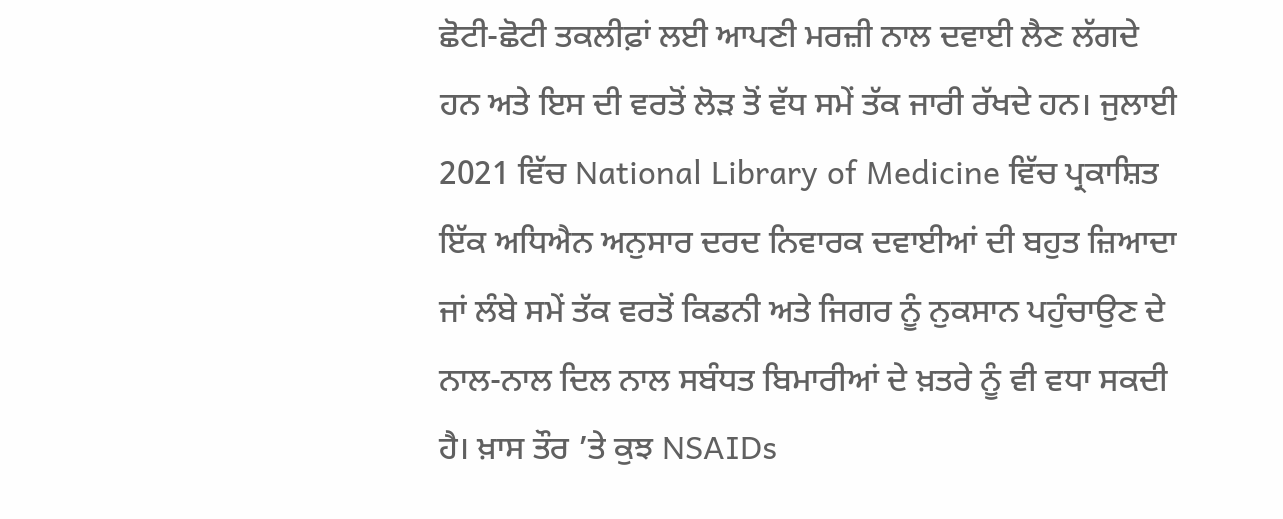ਛੋਟੀ-ਛੋਟੀ ਤਕਲੀਫ਼ਾਂ ਲਈ ਆਪਣੀ ਮਰਜ਼ੀ ਨਾਲ ਦਵਾਈ ਲੈਣ ਲੱਗਦੇ ਹਨ ਅਤੇ ਇਸ ਦੀ ਵਰਤੋਂ ਲੋੜ ਤੋਂ ਵੱਧ ਸਮੇਂ ਤੱਕ ਜਾਰੀ ਰੱਖਦੇ ਹਨ। ਜੁਲਾਈ 2021 ਵਿੱਚ National Library of Medicine ਵਿੱਚ ਪ੍ਰਕਾਸ਼ਿਤ ਇੱਕ ਅਧਿਐਨ ਅਨੁਸਾਰ ਦਰਦ ਨਿਵਾਰਕ ਦਵਾਈਆਂ ਦੀ ਬਹੁਤ ਜ਼ਿਆਦਾ ਜਾਂ ਲੰਬੇ ਸਮੇਂ ਤੱਕ ਵਰਤੋਂ ਕਿਡਨੀ ਅਤੇ ਜਿਗਰ ਨੂੰ ਨੁਕਸਾਨ ਪਹੁੰਚਾਉਣ ਦੇ ਨਾਲ-ਨਾਲ ਦਿਲ ਨਾਲ ਸਬੰਧਤ ਬਿਮਾਰੀਆਂ ਦੇ ਖ਼ਤਰੇ ਨੂੰ ਵੀ ਵਧਾ ਸਕਦੀ ਹੈ। ਖ਼ਾਸ ਤੌਰ ’ਤੇ ਕੁਝ NSAIDs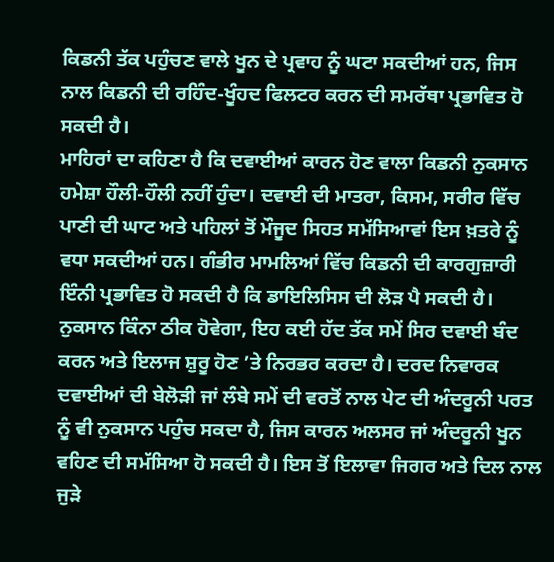ਕਿਡਨੀ ਤੱਕ ਪਹੁੰਚਣ ਵਾਲੇ ਖੂਨ ਦੇ ਪ੍ਰਵਾਹ ਨੂੰ ਘਟਾ ਸਕਦੀਆਂ ਹਨ, ਜਿਸ ਨਾਲ ਕਿਡਨੀ ਦੀ ਰਹਿੰਦ-ਖੂੰਹਦ ਫਿਲਟਰ ਕਰਨ ਦੀ ਸਮਰੱਥਾ ਪ੍ਰਭਾਵਿਤ ਹੋ ਸਕਦੀ ਹੈ।
ਮਾਹਿਰਾਂ ਦਾ ਕਹਿਣਾ ਹੈ ਕਿ ਦਵਾਈਆਂ ਕਾਰਨ ਹੋਣ ਵਾਲਾ ਕਿਡਨੀ ਨੁਕਸਾਨ ਹਮੇਸ਼ਾ ਹੌਲੀ-ਹੌਲੀ ਨਹੀਂ ਹੁੰਦਾ। ਦਵਾਈ ਦੀ ਮਾਤਰਾ, ਕਿਸਮ, ਸਰੀਰ ਵਿੱਚ ਪਾਣੀ ਦੀ ਘਾਟ ਅਤੇ ਪਹਿਲਾਂ ਤੋਂ ਮੌਜੂਦ ਸਿਹਤ ਸਮੱਸਿਆਵਾਂ ਇਸ ਖ਼ਤਰੇ ਨੂੰ ਵਧਾ ਸਕਦੀਆਂ ਹਨ। ਗੰਭੀਰ ਮਾਮਲਿਆਂ ਵਿੱਚ ਕਿਡਨੀ ਦੀ ਕਾਰਗੁਜ਼ਾਰੀ ਇੰਨੀ ਪ੍ਰਭਾਵਿਤ ਹੋ ਸਕਦੀ ਹੈ ਕਿ ਡਾਇਲਿਸਿਸ ਦੀ ਲੋੜ ਪੈ ਸਕਦੀ ਹੈ। ਨੁਕਸਾਨ ਕਿੰਨਾ ਠੀਕ ਹੋਵੇਗਾ, ਇਹ ਕਈ ਹੱਦ ਤੱਕ ਸਮੇਂ ਸਿਰ ਦਵਾਈ ਬੰਦ ਕਰਨ ਅਤੇ ਇਲਾਜ ਸ਼ੁਰੂ ਹੋਣ ’ਤੇ ਨਿਰਭਰ ਕਰਦਾ ਹੈ। ਦਰਦ ਨਿਵਾਰਕ ਦਵਾਈਆਂ ਦੀ ਬੇਲੋੜੀ ਜਾਂ ਲੰਬੇ ਸਮੇਂ ਦੀ ਵਰਤੋਂ ਨਾਲ ਪੇਟ ਦੀ ਅੰਦਰੂਨੀ ਪਰਤ ਨੂੰ ਵੀ ਨੁਕਸਾਨ ਪਹੁੰਚ ਸਕਦਾ ਹੈ, ਜਿਸ ਕਾਰਨ ਅਲਸਰ ਜਾਂ ਅੰਦਰੂਨੀ ਖੂਨ ਵਹਿਣ ਦੀ ਸਮੱਸਿਆ ਹੋ ਸਕਦੀ ਹੈ। ਇਸ ਤੋਂ ਇਲਾਵਾ ਜਿਗਰ ਅਤੇ ਦਿਲ ਨਾਲ ਜੁੜੇ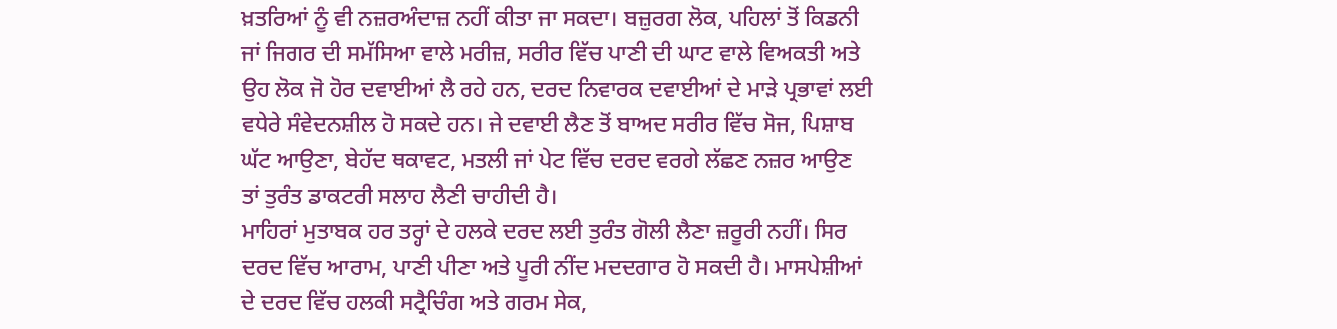ਖ਼ਤਰਿਆਂ ਨੂੰ ਵੀ ਨਜ਼ਰਅੰਦਾਜ਼ ਨਹੀਂ ਕੀਤਾ ਜਾ ਸਕਦਾ। ਬਜ਼ੁਰਗ ਲੋਕ, ਪਹਿਲਾਂ ਤੋਂ ਕਿਡਨੀ ਜਾਂ ਜਿਗਰ ਦੀ ਸਮੱਸਿਆ ਵਾਲੇ ਮਰੀਜ਼, ਸਰੀਰ ਵਿੱਚ ਪਾਣੀ ਦੀ ਘਾਟ ਵਾਲੇ ਵਿਅਕਤੀ ਅਤੇ ਉਹ ਲੋਕ ਜੋ ਹੋਰ ਦਵਾਈਆਂ ਲੈ ਰਹੇ ਹਨ, ਦਰਦ ਨਿਵਾਰਕ ਦਵਾਈਆਂ ਦੇ ਮਾੜੇ ਪ੍ਰਭਾਵਾਂ ਲਈ ਵਧੇਰੇ ਸੰਵੇਦਨਸ਼ੀਲ ਹੋ ਸਕਦੇ ਹਨ। ਜੇ ਦਵਾਈ ਲੈਣ ਤੋਂ ਬਾਅਦ ਸਰੀਰ ਵਿੱਚ ਸੋਜ, ਪਿਸ਼ਾਬ ਘੱਟ ਆਉਣਾ, ਬੇਹੱਦ ਥਕਾਵਟ, ਮਤਲੀ ਜਾਂ ਪੇਟ ਵਿੱਚ ਦਰਦ ਵਰਗੇ ਲੱਛਣ ਨਜ਼ਰ ਆਉਣ ਤਾਂ ਤੁਰੰਤ ਡਾਕਟਰੀ ਸਲਾਹ ਲੈਣੀ ਚਾਹੀਦੀ ਹੈ।
ਮਾਹਿਰਾਂ ਮੁਤਾਬਕ ਹਰ ਤਰ੍ਹਾਂ ਦੇ ਹਲਕੇ ਦਰਦ ਲਈ ਤੁਰੰਤ ਗੋਲੀ ਲੈਣਾ ਜ਼ਰੂਰੀ ਨਹੀਂ। ਸਿਰ ਦਰਦ ਵਿੱਚ ਆਰਾਮ, ਪਾਣੀ ਪੀਣਾ ਅਤੇ ਪੂਰੀ ਨੀਂਦ ਮਦਦਗਾਰ ਹੋ ਸਕਦੀ ਹੈ। ਮਾਸਪੇਸ਼ੀਆਂ ਦੇ ਦਰਦ ਵਿੱਚ ਹਲਕੀ ਸਟ੍ਰੈਚਿੰਗ ਅਤੇ ਗਰਮ ਸੇਕ,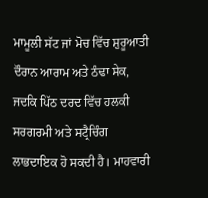ਮਾਮੂਲੀ ਸੱਟ ਜਾਂ ਮੋਚ ਵਿੱਚ ਸ਼ੁਰੂਆਤੀ ਦੌਰਾਨ ਆਰਾਮ ਅਤੇ ਠੰਢਾ ਸੇਕ, ਜਦਕਿ ਪਿੱਠ ਦਰਦ ਵਿੱਚ ਹਲਕੀ ਸਰਗਰਮੀ ਅਤੇ ਸਟ੍ਰੈਚਿੰਗ ਲਾਭਦਾਇਕ ਹੋ ਸਕਦੀ ਹੈ। ਮਾਹਵਾਰੀ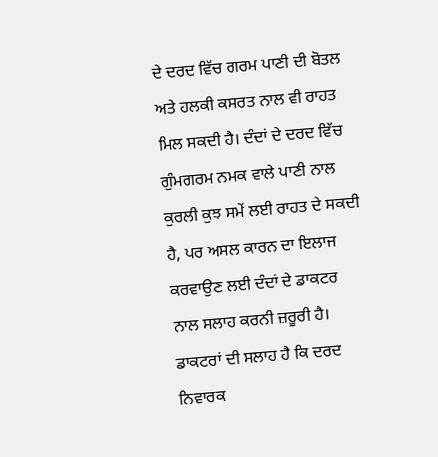ਦੇ ਦਰਦ ਵਿੱਚ ਗਰਮ ਪਾਣੀ ਦੀ ਬੋਤਲ ਅਤੇ ਹਲਕੀ ਕਸਰਤ ਨਾਲ ਵੀ ਰਾਹਤ ਮਿਲ ਸਕਦੀ ਹੈ। ਦੰਦਾਂ ਦੇ ਦਰਦ ਵਿੱਚ ਗੁੰਮਗਰਮ ਨਮਕ ਵਾਲੇ ਪਾਣੀ ਨਾਲ ਕੁਰਲੀ ਕੁਝ ਸਮੇਂ ਲਈ ਰਾਹਤ ਦੇ ਸਕਦੀ ਹੈ, ਪਰ ਅਸਲ ਕਾਰਨ ਦਾ ਇਲਾਜ ਕਰਵਾਉਣ ਲਈ ਦੰਦਾਂ ਦੇ ਡਾਕਟਰ ਨਾਲ ਸਲਾਹ ਕਰਨੀ ਜ਼ਰੂਰੀ ਹੈ। ਡਾਕਟਰਾਂ ਦੀ ਸਲਾਹ ਹੈ ਕਿ ਦਰਦ ਨਿਵਾਰਕ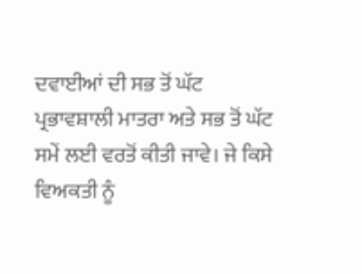ਦਵਾਈਆਂ ਦੀ ਸਭ ਤੋਂ ਘੱਟ ਪ੍ਰਭਾਵਸ਼ਾਲੀ ਮਾਤਰਾ ਅਤੇ ਸਭ ਤੋਂ ਘੱਟ ਸਮੇਂ ਲਈ ਵਰਤੋਂ ਕੀਤੀ ਜਾਵੇ। ਜੇ ਕਿਸੇ ਵਿਅਕਤੀ ਨੂੰ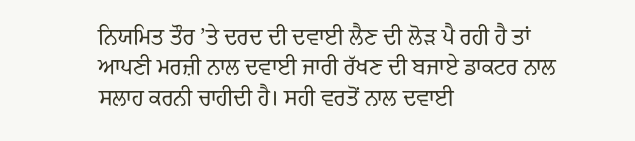ਨਿਯਮਿਤ ਤੌਰ ’ਤੇ ਦਰਦ ਦੀ ਦਵਾਈ ਲੈਣ ਦੀ ਲੋੜ ਪੈ ਰਹੀ ਹੈ ਤਾਂ ਆਪਣੀ ਮਰਜ਼ੀ ਨਾਲ ਦਵਾਈ ਜਾਰੀ ਰੱਖਣ ਦੀ ਬਜਾਏ ਡਾਕਟਰ ਨਾਲ ਸਲਾਹ ਕਰਨੀ ਚਾਹੀਦੀ ਹੈ। ਸਹੀ ਵਰਤੋਂ ਨਾਲ ਦਵਾਈ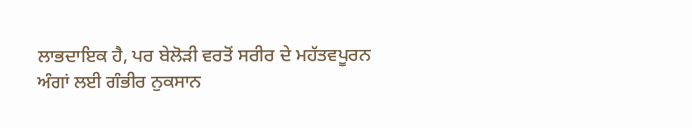ਲਾਭਦਾਇਕ ਹੈ, ਪਰ ਬੇਲੋੜੀ ਵਰਤੋਂ ਸਰੀਰ ਦੇ ਮਹੱਤਵਪੂਰਨ ਅੰਗਾਂ ਲਈ ਗੰਭੀਰ ਨੁਕਸਾਨ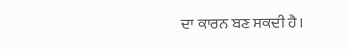ਦਾ ਕਾਰਨ ਬਣ ਸਕਦੀ ਹੈ।